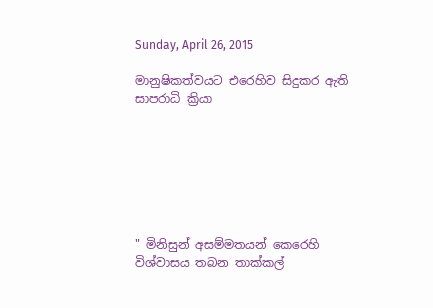Sunday, April 26, 2015

මානුෂිකත්වයට එරෙහිව සිදුකර ඇති සාපරාධි ක්‍රියා







" මිනිසුන් අසම්මතයන් කෙරෙහි විශ්වාසය තබන තාක්කල්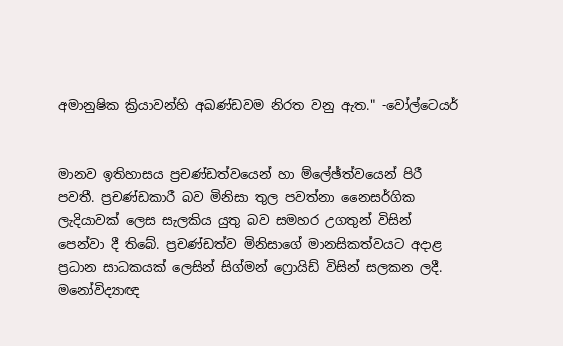අමානුෂික ක්‍රියාවන්හි අඛණ්ඩවම නිරත වනු ඇත." -වෝල්ටෙයර්


මානව ඉතිහාසය ප්‍රචණ්ඩත්වයෙන් හා ම්ලේඡ්ත්වයෙන් පිරී පවතී. ප්‍රචණ්ඩකාරී බව මිනිසා තුල පවත්නා නෛසර්ගික ලැදියාවක් ලෙස සැලකිය යුතු බව සමහර උගතුන් විසින් පෙන්වා දී තිබේ. ප්‍රචණ්ඩත්ව මිනිසාගේ මානසිකත්වයට අදාළ ප්‍රධාන සාධකයක් ලෙසින් සිග්මන් ෆ්‍රොයිඩ් විසින් සලකන ලදී. මනෝවිද්‍යාඥ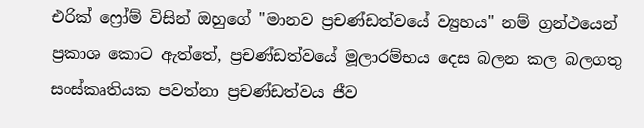එරික් ෆ්‍රෝම් විසින් ඔහුගේ "මානව ප්‍රචණ්ඩත්වයේ ව්‍යුහය" නම් ග්‍රන්ථයෙන් ප්‍රකාශ කොට ඇත්තේ, ප්‍රචණ්ඩත්වයේ මූලාරම්භය දෙස බලන කල බලගතු සංස්කෘතියක පවත්නා ප්‍රචණ්ඩත්වය ජීව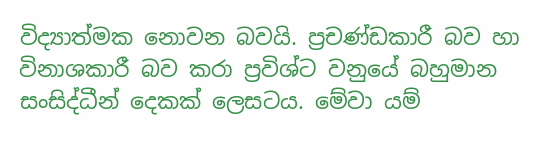විද්‍යාත්මක නොවන බවයි. ප්‍රචණ්ඩකාරී බව හා විනාශකාරී බව කරා ප්‍රවිශ්ට වනුයේ බහුමාන සංසිද්ධීන් දෙකක් ලෙසටය. මේවා යම්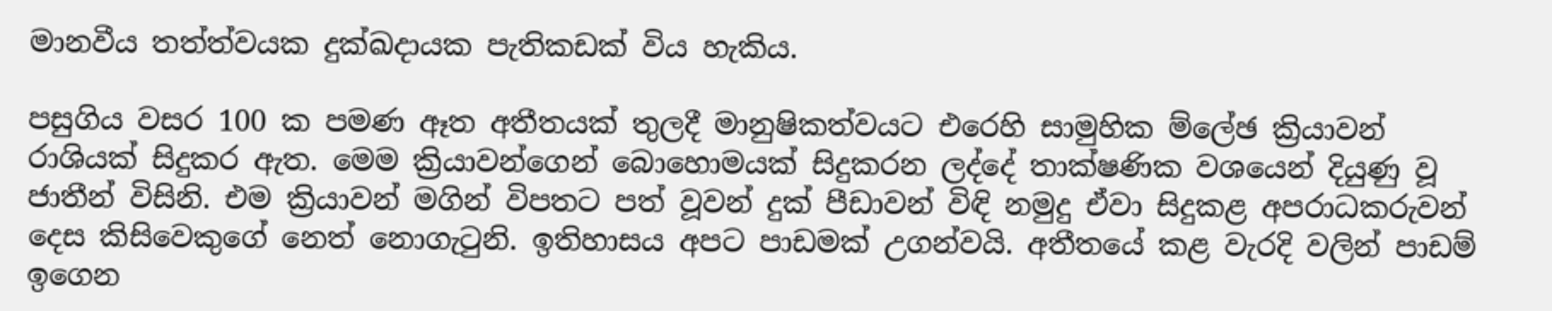මානවීය තත්ත්වයක දුක්ඛදායක පැතිකඩක් විය හැකිය.

පසුගිය වසර 100 ක පමණ ඈත අතීතයක් තුලදී මානුෂිකත්වයට එරෙහි සාමුහික ම්ලේඡ ක්‍රියාවන් රාශියක් සිදුකර ඇත. මෙම ක්‍රියාවන්ගෙන් බොහොමයක් සිදුකරන ලද්දේ තාක්ෂණික වශයෙන් දියුණු වූ ජාතීන් විසිනි. එම ක්‍රියාවන් මගින් විපතට පත් වූවන් දුක් පීඩාවන් විඳි නමුදු ඒවා සිදුකළ අපරාධකරුවන් දෙස කිසිවෙකුගේ නෙත් නොගැටුනි. ඉතිහාසය අපට පාඩමක් උගන්වයි. අතීතයේ කළ වැරදි වලින් පාඩම් ඉගෙන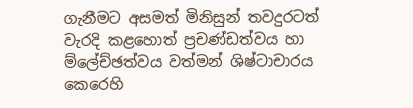ගැනීමට අසමත් මිනිසුන් තවදුරටත් වැරදි කළහොත් ප්‍රචණ්ඩත්වය හා ම්ලේච්ඡත්වය වත්මන් ශිෂ්ටාචාරය කෙරෙහි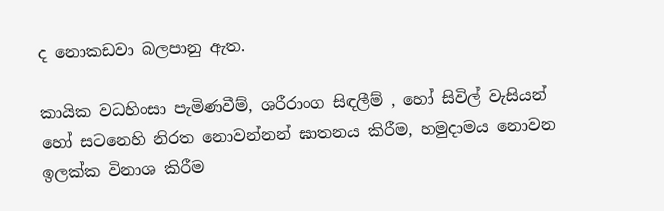ද නොකඩවා බලපානු ඇත.

කායික වධහිංසා පැමිණවීම්, ශරීරාංග සිඳලීම් , හෝ සිවිල් වැසියන් හෝ සටනෙහි නිරත නොවන්නන් ඝාතනය කිරීම, හමුදාමය නොවන ඉලක්ක විනාශ කිරීම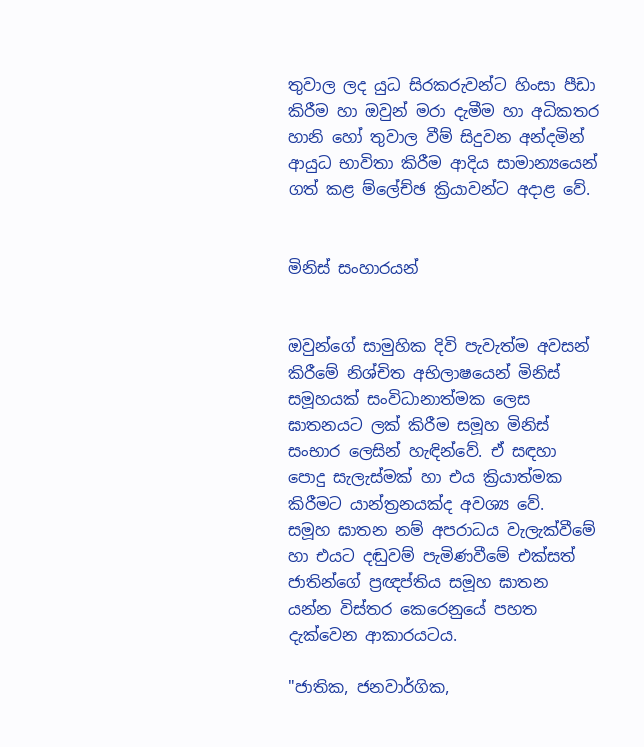තුවාල ලද යුධ සිරකරුවන්ට හිංසා පීඩා කිරීම හා ඔවුන් මරා දැමීම හා අධිකතර හානි හෝ තුවාල වීම් සිදුවන අන්දමින් ආයුධ භාවිතා කිරීම ආදිය සාමාන්‍යයෙන් ගත් කළ ම්ලේච්ඡ ක්‍රියාවන්ට අදාළ වේ.


මිනිස් සංහාරයන්


ඔවුන්ගේ සාමුහික දිවි පැවැත්ම අවසන් කිරීමේ නිශ්චිත අභිලාෂයෙන් මිනිස් සමූහයක් සංවිධානාත්මක ලෙස ඝාතනයට ලක් කිරීම සමූහ මිනිස් සංභාර ලෙසින් හැඳින්වේ. ඒ සඳහා පොදු සැලැස්මක් හා එය ක්‍රියාත්මක කිරීමට යාන්ත්‍රනයක්ද අවශ්‍ය වේ.
සමූහ ඝාතන නම් අපරාධය වැලැක්වීමේ හා එයට දඬුවම් පැමිණවීමේ එක්සත් ජාතින්ගේ ප්‍රඥප්තිය සමූහ ඝාතන යන්න විස්තර කෙරෙනුයේ පහත දැක්වෙන ආකාරයටය.

"ජාතික, ජනවාර්ගික,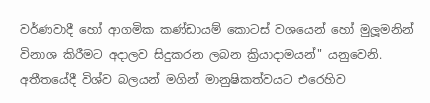වර්ණවාදී හෝ ආගමික කණ්ඩායම් කොටස් වශයෙන් හෝ මුලූමනින් විනාශ කිරීමට අදාලව සිදුකරන ලබන ක්‍රියාදාමයන්" යනුවෙනි. අතීතයේදී විශ්ව බලයන් මගින් මානුෂිකත්වයට එරෙහිව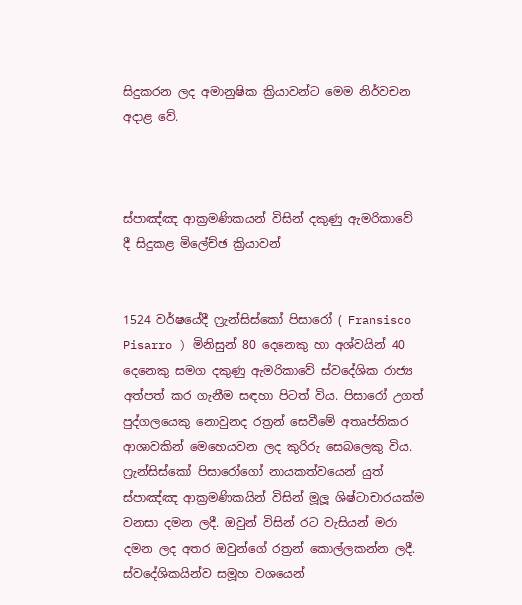සිදුකරන ලද අමානුෂික ක්‍රියාවන්ට මෙම නිර්වචන අදාළ වේ.



ස්පාඤ්ඤ ආක්‍රමණිකයන් විසින් දකුණු ඇමරිකාවේ දී සිදුකළ මිලේච්ඡ ක්‍රියාවන්


1524 වර්ෂයේදී ෆ්‍රැන්සිස්කෝ පිසාරෝ ( Fransisco Pisarro ) මිනිසුන් 80 දෙනෙකු හා අශ්වයින් 40 දෙනෙකු සමග දකුණු ඇමරිකාවේ ස්වදේශික රාජ්‍ය අත්පත් කර ගැනීම සඳහා පිටත් විය. පිසාරෝ උගත් පුද්ගලයෙකු නොවුනද රත්‍රන් සෙවීමේ අතෘප්තිකර ආශාවකින් මෙහෙයවන ලද කුරිරු සෙබලෙකු විය. ෆ්‍රැන්සිස්කෝ පිසාරෝගෝ නායකත්වයෙන් යුත් ස්පාඤ්ඤ ආක්‍රමණිකයින් විසින් මූලූ ශිෂ්ටාචාරයක්ම වනසා දමන ලදී. ඔවුන් විසින් රට වැසියන් මරා දමන ලද අතර ඔවුන්ගේ රත්‍රන් කොල්ලකන්න ලදී. ස්වදේශිකයින්ව සමූහ වශයෙන්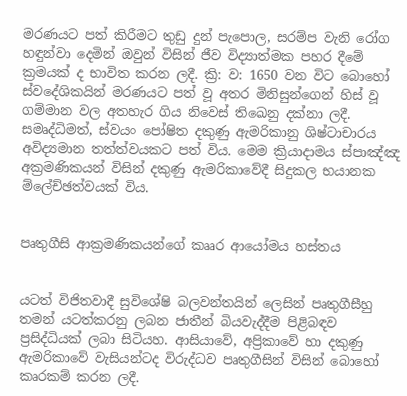මරණයට පත් කිරීමට තුඩු දුන් පැපොල, සරම්ප වැනි රෝග හඳුන්වා දෙමින් ඔවුන් විසින් ජීව විද්‍යාත්මක පහර දීමේ ක්‍රමයක් ද භාවිත කරන ලදී. ක්‍රි: ව: 1650 වන විට බොහෝ ස්වදේශිකයින් මරණයට පත් වූ අතර මිනිසුන්ගෙන් හිස් වූ ගම්මාන වල අතහැර ගිය නිවෙස් තිඛෙනු දක්නා ලදී. සමෘද්ධිමත්, ස්වයං පෝෂිත දකුණු ඇමරිකානු ශිෂ්ටාචාරය අවිද්‍යමාන තත්ත්වයකට පත් විය. මෙම ක්‍රියාදාමය ස්පාඤ්ඤ අක්‍රමණිකයන් විසින් දකුණු ඇමරිකාවේදී සිදුකල භයානක ම්ලේච්ඡත්වයක් විය.


පෘතුගීසි ආක්‍රමණිකයන්ගේ කෲර ආයෝමය හස්තය


යටත් විජිතවාදී සුවිශේෂි බලවන්තයින් ලෙසින් පෘතුගීසීහු තමන් යටත්කරනු ලබන ජාතීන් බියවැද්දීම පිළිබඳව ප්‍රසිද්ධියක් ලබා සිටියහ. ආසියාවේ, අප්‍රිකාවේ හා දකුණු ඇමරිකාවේ වැසියන්ටද විරුද්ධව පෘතුගීසින් විසින් බොහෝ කෘරකම් කරන ලදී.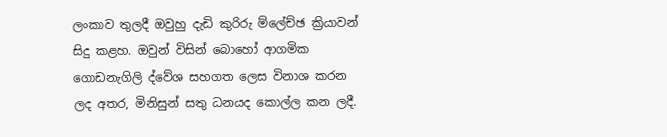ලංකාව තුලදී ඔවුහු දැඩි කුරිරු ම්ලේච්ඡ ක්‍රියාවන් සිදු කළහ. ඔවුන් විසින් බොහෝ ආගමික ගොඩනැගිලි ද්වේශ සහගත ලෙස විනාශ කරන ලද අතර, මිනිසුන් සතු ධනයද කොල්ල කන ලදී.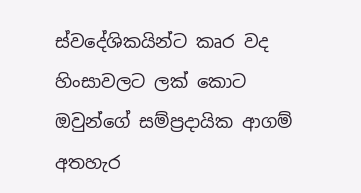ස්වදේශිකයින්ට කෘර වද හිංසාවලට ලක් කොට ඔවුන්ගේ සම්ප්‍රදායික ආගම් අතහැර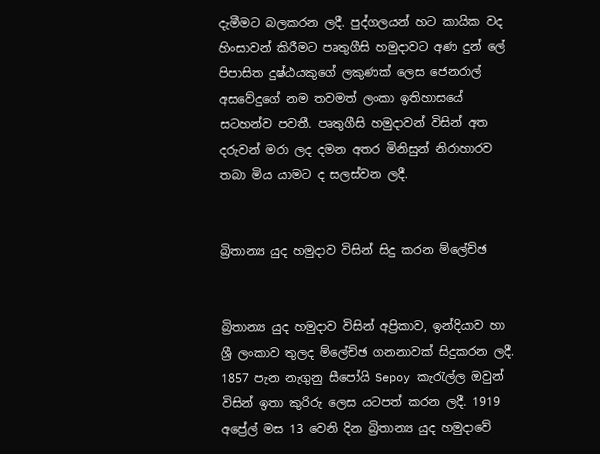දැමීමට බලකරන ලදී. පුද්ගලයන් හට කායික වද හිංසාවන් කිරීමට පෘතුගීසි හමුදාවට අණ දුන් ලේ පිපාසිත දුෂ්ඨයකුගේ ලකුණක් ලෙස ජෙනරාල් අසවේදුගේ නම තවමත් ලංකා ඉතිහාසයේ සටහන්ව පවතී. පෘතුගීසි හමුදාවන් විසින් අත දරුවන් මරා ලද දමන අතර මිනිසුන් නිරාහාරව තබා මිය යාමට ද සලස්වන ලදී.


බ්‍රිතාන්‍ය යුද හමුදාව විසින් සිදු කරන ම්ලේච්ඡ


බ්‍රිතාන්‍ය යුද හමුදාව විසින් අප්‍රිකාව, ඉන්දියාව හා ශ්‍රී ලංකාව තුලද ම්ලේච්ඡ ගනනාවක් සිදුකරන ලදී. 1857 පැන නැගුනු සීපෝයි Sepoy කැරැල්ල ඔවුන් විසින් ඉතා කුරිරු ලෙස යටපත් කරන ලදී. 1919 අප්‍රේල් මස 13 වෙනි දින බ්‍රිතාන්‍ය යුද හමුදාවේ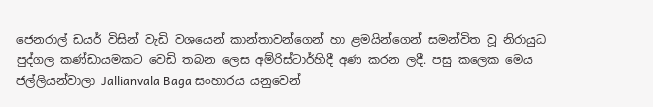ජෙනරාල් ඩයර් විසින් වැඩි වශයෙන් කාන්තාවන්ගෙන් හා ළමයින්ගෙන් සමන්විත වූ නිරායුධ පුද්ගල කණ්ඩායමකට වෙඩි තබන ලෙස අම්රිස්ටාර්හිදී අණ කරන ලදී. පසු කලෙක මෙය ජල්ලියන්වාලා Jallianvala Baga සංහාරය යනුවෙන්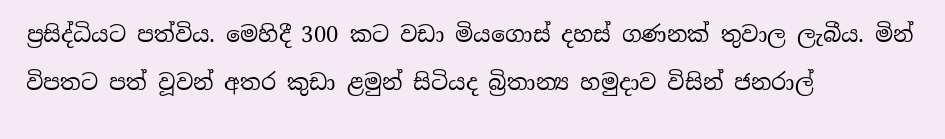ප්‍රසිද්ධියට පත්විය. මෙහිදී 300 කට වඩා මියගොස් දහස් ගණනක් තුවාල ලැබීය. මින් විපතට පත් වූවන් අතර කුඩා ළමුන් සිටියද බ්‍රිතාන්‍ය හමුදාව විසින් ජනරාල්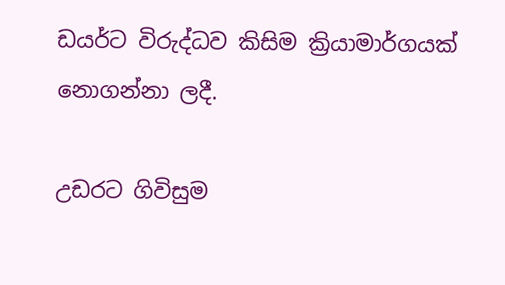ඩයර්ට විරුද්ධව කිසිම ක්‍රියාමාර්ගයක් නොගන්නා ලදී.

උඩරට ගිවිසුම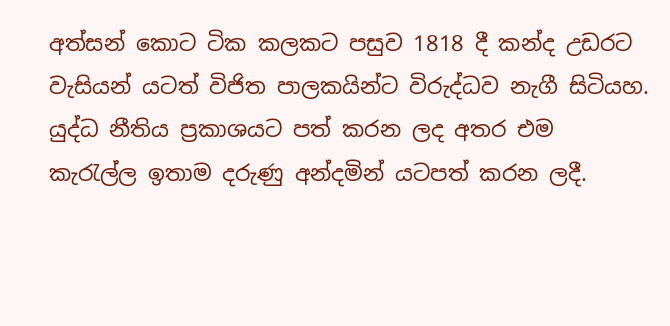අත්සන් කොට ටික කලකට පසුව 1818 දී කන්ද උඩරට වැසියන් යටත් විජිත පාලකයින්ට විරුද්ධව නැගී සිටියහ. යුද්ධ නීතිය ප්‍රකාශයට පත් කරන ලද අතර එම කැරැල්ල ඉතාම දරුණු අන්දමින් යටපත් කරන ලදී.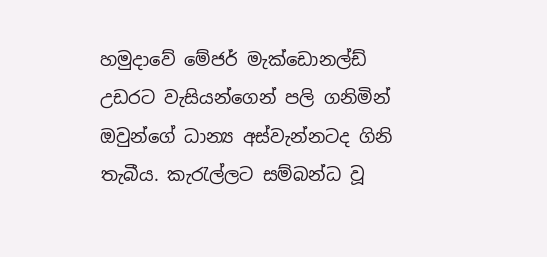හමුදාවේ මේජර් මැක්ඩොනල්ඩ් උඩරට වැසියන්ගෙන් පලි ගනිමින් ඔවුන්ගේ ධාන්‍ය අස්වැන්නටද ගිනි තැබීය. කැරැල්ලට සම්බන්ධ වූ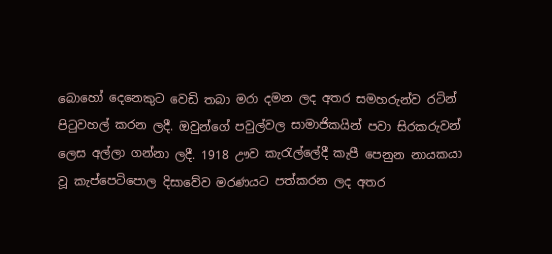බොහෝ දෙනෙකුට වෙඩි තබා මරා දමන ලද අතර සමහරුන්ව රටින් පිටුවහල් කරන ලදී. ඔවුන්ගේ පවුල්වල සාමාජිකයින් පවා සිරකරුවන් ලෙස අල්ලා ගන්නා ලදී. 1918 ඌව කැරැල්ලේදී කැපී පෙනුන නායකයා වූ කැප්පෙටිපොල දිසාවේව මරණයට පත්කරන ලද අතර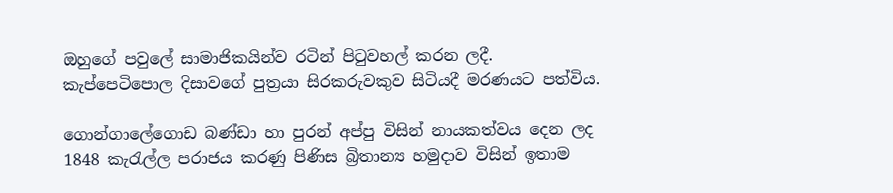ඔහුගේ පවුලේ සාමාජිකයින්ව රටින් පිටුවහල් කරන ලදී. කැප්පෙටිපොල දිසාවගේ පුත්‍රයා සිරකරුවකුව සිටියදී මරණයට පත්විය.

ගොන්ගාලේගොඩ බණ්ඩා හා පුරන් අප්පු විසින් නායකත්වය දෙන ලද 1848 කැරැල්ල පරාජය කරණු පිණිස බ්‍රිතාන්‍ය හමුදාව විසින් ඉතාම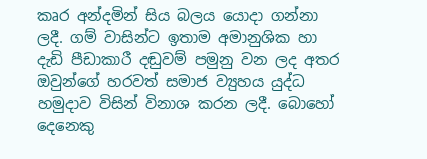කෘර අන්දමින් සිය බලය යොදා ගන්නා ලදී. ගම් වාසින්ට ඉතාම අමානුශික හා දැඩි පීඩාකාරී දඬුවම් පමුනු වන ලද අතර ඔවුන්ගේ හරවත් සමාජ ව්‍යුහය යුද්ධ හමුදාව විසින් විනාශ කරන ලදී. බොහෝ දෙනෙකු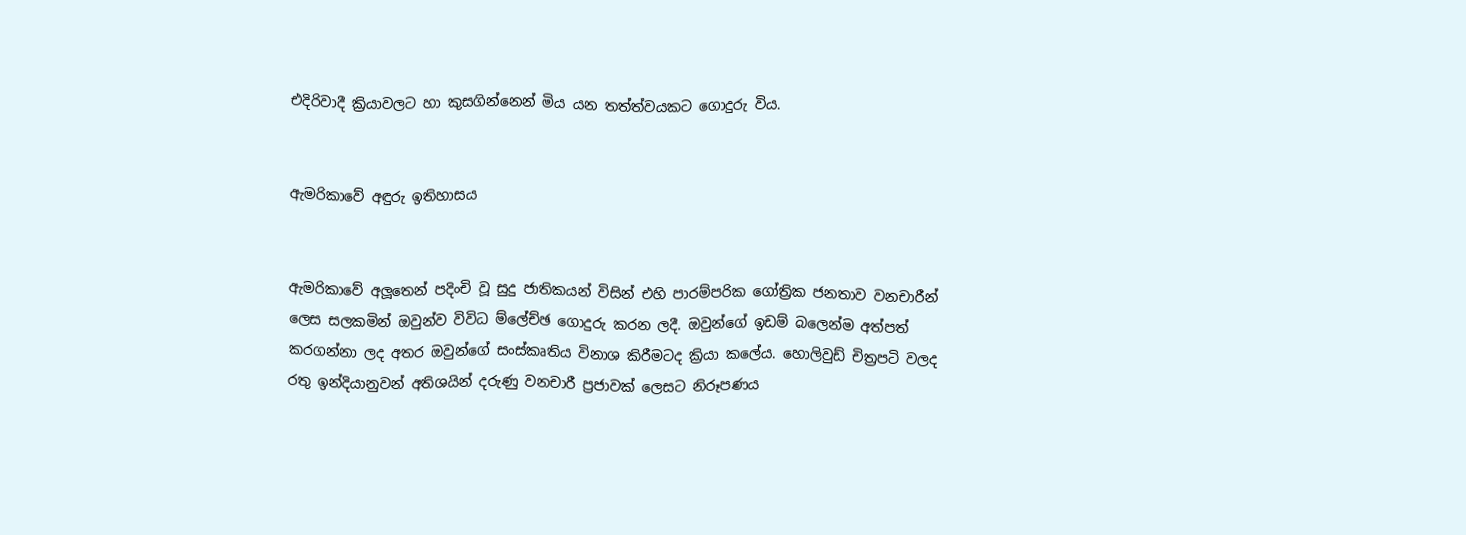එදිරිවාදී ක්‍රියාවලට හා කුසගින්නෙන් මිය යන තත්ත්වයකට ගොදුරු විය.


ඇමරිකාවේ අඳුරු ඉතිහාසය


ඇමරිකාවේ අලූතෙන් පදිංචි වූ සුදු ජාතිකයන් විසින් එහි පාරම්පරික ගෝත්‍රික ජනතාව වනචාරීන් ලෙස සලකමින් ඔවුන්ව විවිධ ම්ලේච්ඡ ගොදුරු කරන ලදී. ඔවුන්ගේ ඉඩම් බලෙන්ම අත්පත් කරගන්නා ලද අතර ඔවුන්ගේ සංස්කෘතිය විනාශ කිරීමටද ක්‍රියා කලේය. හොලිවුඩ් චිත්‍රපටි වලද රතු ඉන්දියානුවන් අතිශයින් දරුණු වනචාරී ප්‍රජාවක් ලෙසට නිරූපණය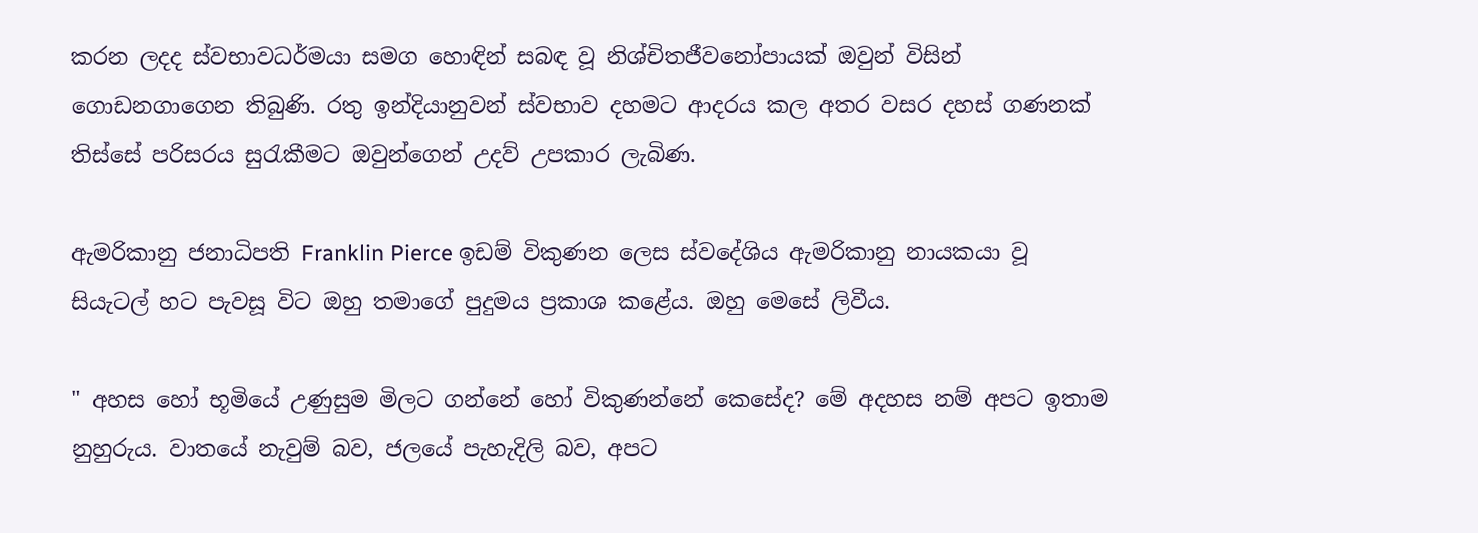කරන ලදද ස්වභාවධර්මයා සමග හොඳින් සබඳ වූ නිශ්චිතජීවනෝපායක් ඔවුන් විසින් ගොඩනගාගෙන තිබුණි. රතු ඉන්දියානුවන් ස්වභාව දහමට ආදරය කල අතර වසර දහස් ගණනක් තිස්සේ පරිසරය සුරැකීමට ඔවුන්ගෙන් උදව් උපකාර ලැබිණ.

ඇමරිකානු ජනාධිපති Franklin Pierce ඉඩම් විකුණන ලෙස ස්වදේශිය ඇමරිකානු නායකයා වූ සියැටල් හට පැවසූ විට ඔහු තමාගේ පුදුමය ප්‍රකාශ කළේය. ඔහු මෙසේ ලිවීය.

" අහස හෝ භූමියේ උණුසුම මිලට ගන්නේ හෝ විකුණන්නේ කෙසේද? මේ අදහස නම් අපට ඉතාම නුහුරුය. වාතයේ නැවුම් බව, ජලයේ පැහැදිලි බව, අපට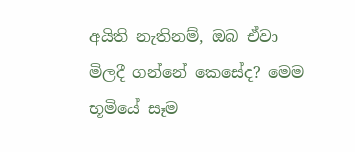අයිති නැතිනම්, ඔබ ඒවා මිලදී ගන්නේ කෙසේද? මෙම භූමියේ සෑම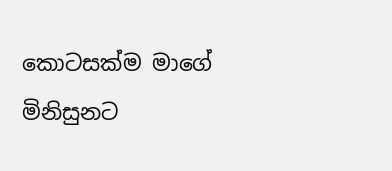කොටසක්ම මාගේ මිනිසුනට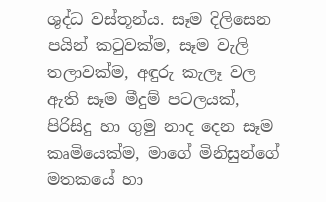ශුද්ධ වස්තූන්ය. සෑම දිලිසෙන පයින් කටුවක්ම, සෑම වැලි තලාවක්ම, අඳුරු කැලෑ වල ඇති සෑම මීදුම් පටලයක්, පිරිසිදු හා ගුමු නාද දෙන සෑම කෘමියෙක්ම, මාගේ මිනිසුන්ගේ මතකයේ හා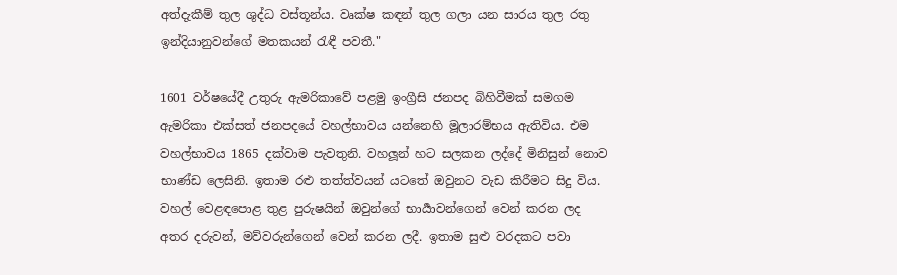අත්දැකීම් තුල ශුද්ධ වස්තූන්ය. වෘක්ෂ කඳන් තුල ගලා යන සාරය තුල රතු ඉන්දියානුවන්ගේ මතකයන් රැඳී පවතී."

1601 වර්ෂයේදී උතුරු ඇමරිකාවේ පළමු ඉංග්‍රීසි ජනපද බිහිවීමක් සමගම ඇමරිකා එක්සත් ජනපදයේ වහල්භාවය යන්නෙහි මූලාරම්භය ඇතිවිය. එම වහල්භාවය 1865 දක්වාම පැවතුනි. වහලූන් හට සලකන ලද්දේ මිනිසුන් නොව භාණ්ඩ ලෙසිනි. ඉතාම රළු තත්ත්වයන් යටතේ ඔවුනට වැඩ කිරීමට සිදු විය. වහල් වෙළඳපොළ තුළ පුරුෂයින් ඔවුන්ගේ භාර්‍යාවන්ගෙන් වෙන් කරන ලද අතර දරුවන්, මව්වරුන්ගෙන් වෙන් කරන ලදී. ඉතාම සුළු වරදකට පවා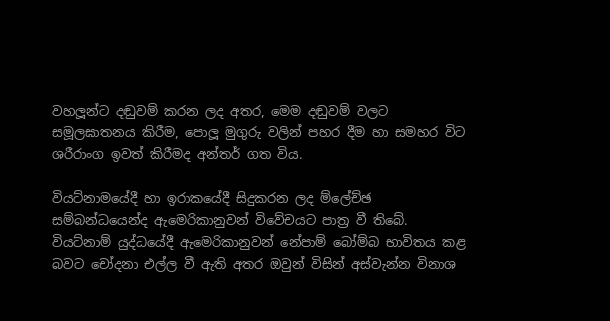වහලූන්ට දඬුවම් කරන ලද අතර, මෙම දඬුවම් වලට සමූලඝාතනය කිරීම, පොලූ මුගුරු වලින් පහර දීම හා සමහර විට ශරීරාංග ඉවත් කිරීමද අන්තර් ගත විය.

වියට්නාමයේදී හා ඉරාකයේදී සිදුකරන ලද ම්ලේච්ඡ සම්බන්ධයෙන්ද ඇමෙරිකානුවන් විවේචයට පාත්‍ර වී තිබේ. වියට්නාම් යුද්ධයේදී ඇමෙරිකානුවන් නේපාම් බෝම්බ භාවිතය කළ බවට චෝදනා එල්ල වී ඇති අතර ඔවුන් විසින් අස්වැන්න විනාශ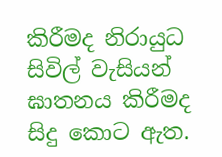කිරීමද නිරායුධ සිවිල් වැසියන් ඝාතනය කිරීමද සිදු කොට ඇත.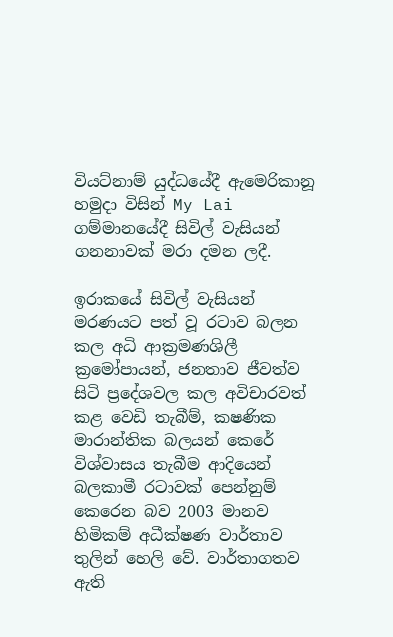වියට්නාම් යුද්ධයේදී ඇමෙරිකානූ හමුදා විසින් My Lai ගම්මානයේදී සිවිල් වැසියන් ගනනාවක් මරා දමන ලදී.

ඉරාකයේ සිවිල් වැසියන් මරණයට පත් වූ රටාව බලන කල අධි ආක්‍රමණශිලී ක්‍රමෝපායන්, ජනතාව ජීවත්ව සිටි ප්‍රදේශවල කල අවිචාරවත් කළ වෙඩි තැබීම්, ක‍ෂණික මාරාන්තික බලයන් කෙරේ විශ්වාසය තැබීම ආදියෙන් බලකාමී රටාවක් පෙන්නුම් කෙරෙන බව 2003 මානව හිමිකම් අධීක්ෂණ වාර්තාව තුලින් හෙලි වේ. වාර්තාගතව ඇති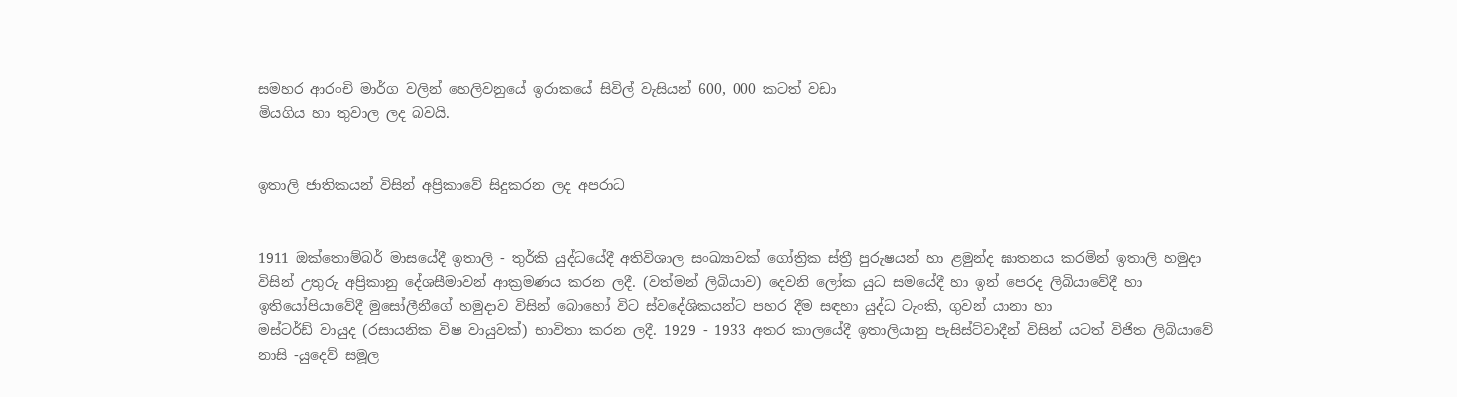සමහර ආරංචි මාර්ග වලින් හෙලිවනුයේ ඉරාකයේ සිවිල් වැසියන් 600, 000 කටත් වඩා
මියගිය හා තුවාල ලද බවයි.


ඉතාලි ජාතිකයන් විසින් අප්‍රිකාවේ සිදුකරන ලද අපරාධ


1911 ඔක්තොම්බර් මාසයේදී ඉතාලි - තුර්කි යුද්ධයේදී අතිවිශාල සංඛ්‍යාවක් ගෝත්‍රික ස්ත්‍රී පුරුෂයන් හා ළමුන්ද ඝාතනය කරමින් ඉතාලි හමුදා විසින් උතුරු අප්‍රිකානු දේශසීමාවන් ආක්‍රමණය කරන ලදී. (වත්මන් ලිබියාව) දෙවනි ලෝක යුධ සමයේදී හා ඉන් පෙරද ලිබියාවේදී හා ඉතියෝපියාවේදී මුසෝලීනීගේ හමුදාව විසින් බොහෝ විට ස්වදේශිකයන්ට පහර දීම සඳහා යුද්ධ ටැංකි, ගුවන් යානා හා
මස්ටර්ඩ් වායුද (රසායනික විෂ වායුවක්) භාවිතා කරන ලදී. 1929 - 1933 අතර කාලයේදී ඉතාලියානු පැසිස්ට්වාදීන් විසින් යටත් විජිත ලිබියාවේ නාසි -යුදෙව් සමූල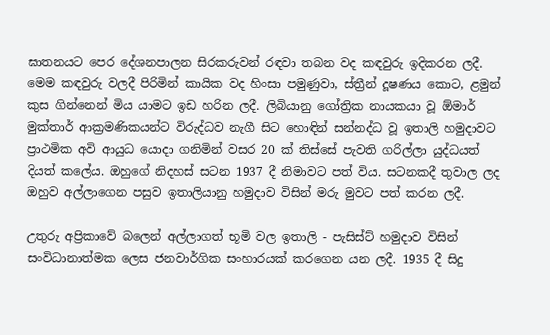ඝාතනයට පෙර දේශනපාලන සිරකරුවන් රඳවා තබන වද කඳවුරු ඉදිකරන ලදී. මෙම කඳවුරු වලදී පිරිමින් කායික වද හිංසා පමුණුවා, ස්ත්‍රීන් දූෂණය කොට, ළමුන් කුස ගින්නෙන් මිය යාමට ඉඩ හරින ලදී. ලිබියානු ගෝත්‍රික නායකයා වූ ඕමාර් මුක්තාර් ආක්‍රමණිකයන්ට විරුද්ධව නැගී සිට හොඳින් සන්නද්ධ වූ ඉතාලි හමුදාවට ප්‍රාථමික අවි ආයුධ යොදා ගනිමින් වසර 20 ක් තිස්සේ පැවති ගරිල්ලා යුද්ධයත් දියත් කලේය. ඔහුගේ නිදහස් සටන 1937 දී නිමාවට පත් විය. සටනකදී තුවාල ලද ඔහුව අල්ලාගෙන පසුව ඉතාලියානු හමුදාව විසින් මරු මුවට පත් කරන ලදී.

උතුරු අප්‍රිකාවේ බලෙන් අල්ලාගත් භූමි වල ඉතාලි - පැසිස්ට් හමුදාව විසින් සංවිධානාත්මක ලෙස ජනවාර්ගික සංහාරයක් කරගෙන යන ලදී. 1935 දී සිදු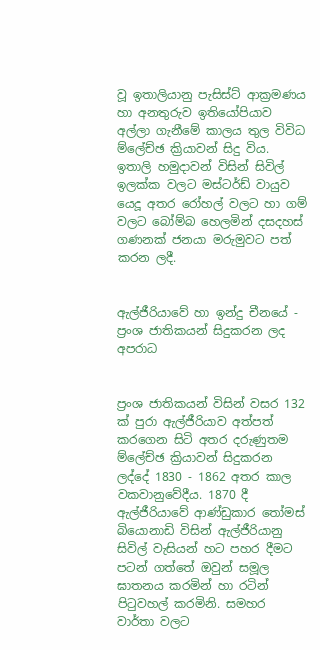වූ ඉතාලියානු පැසිස්ට් ආක්‍රමණය හා අනතුරුව ඉතියෝපියාව අල්ලා ගැනීමේ කාලය තුල විවිධ ම්ලේච්ඡ ක්‍රියාවන් සිදු විය. ඉතාලි හමුදාවන් විසින් සිවිල් ඉලක්ක වලට මස්ටර්ඩ් වායුව යෙදූ අතර රෝහල් වලට හා ගම් වලට බෝම්බ හෙලමින් දසදහස් ගණනක් ජනයා මරුමුවට පත් කරන ලදී.


ඇල්ජීරියාවේ හා ඉන්දු චීනයේ - ප්‍රංශ ජාතිකයන් සිදුකරන ලද අපරාධ


ප්‍රංශ ජාතිකයන් විසින් වසර 132 ක් පුරා ඇල්ජීරියාව අත්පත් කරගෙන සිටි අතර දරුණුතම ම්ලේච්ඡ ක්‍රියාවන් සිදුකරන ලද්දේ 1830 - 1862 අතර කාල වකවානුවේදීය. 1870 දී ඇල්ජීරියාවේ ආණ්ඩුකාර තෝමස් බියොනාඩි විසින් ඇල්ජීරියානු සිවිල් වැසියන් හට පහර දීමට පටන් ගත්තේ ඔවුන් සමූල ඝාතනය කරමින් හා රටින් පිටුවහල් කරමිනි. සමහර වාර්තා වලට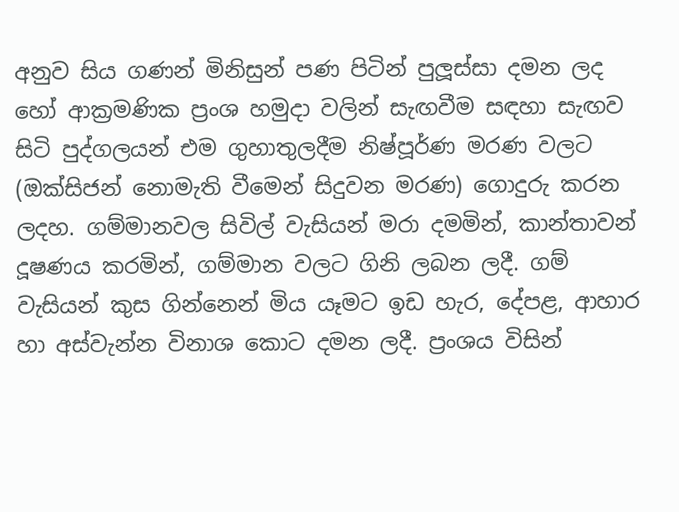අනුව සිය ගණන් මිනිසුන් පණ පිටින් පුලූස්සා දමන ලද හෝ ආක්‍රමණික ප්‍රංශ හමුදා වලින් සැඟවීම සඳහා සැඟව සිටි පුද්ගලයන් එම ගුහාතුලදීම නිෂ්පූර්ණ මරණ වලට (ඔක්සිජන් නොමැති වීමෙන් සිදුවන මරණ) ගොදුරු කරන ලදහ. ගම්මානවල සිවිල් වැසියන් මරා දමමින්, කාන්තාවන් දූෂණය කරමින්, ගම්මාන වලට ගිනි ලබන ලදී. ගම් වැසියන් කුස ගින්නෙන් මිය යෑමට ඉඩ හැර, දේපළ, ආහාර හා අස්වැන්න විනාශ කොට දමන ලදී. ප්‍රංශය විසින්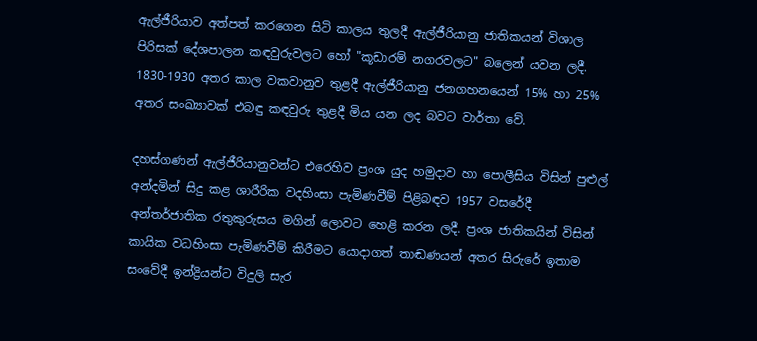ඇල්ජීරියාව අත්පත් කරගෙන සිටි කාලය තුලදී ඇල්ජීරියානු ජාතිකයන් විශාල පිරිසක් දේශපාලන කඳවුරුවලට හෝ "කූඩාරම් නගරවලට" බලෙන් යවන ලදී. 1830-1930 අතර කාල වකවානුව තුළදී ඇල්ජීරියානු ජනගහනයෙන් 15% හා 25% අතර සංඛ්‍යාවක් එබඳු කඳවුරු තුළදී මිය යන ලද බවට වාර්තා වේ.

දහස්ගණන් ඇල්ජීරියානුවන්ට එරෙහිව ප්‍රංශ යුද හමුදාව හා පොලීසිය විසින් පුළුල් අන්දමින් සිදු කළ ශාරීරික වදහිංසා පැමිණවීම් පිළිබඳව 1957 වසරේදී අන්තර්ජාතික රතුකුරුසය මගින් ලොවට හෙළි කරන ලදී. ප්‍රංශ ජාතිකයින් විසින් කායික වධහිංසා පැමිණවීම් කිරීමට යොදාගත් තාඬණයන් අතර සිරුරේ ඉතාම සංවේදී ඉන්ද්‍රියන්ට විදුලි සැර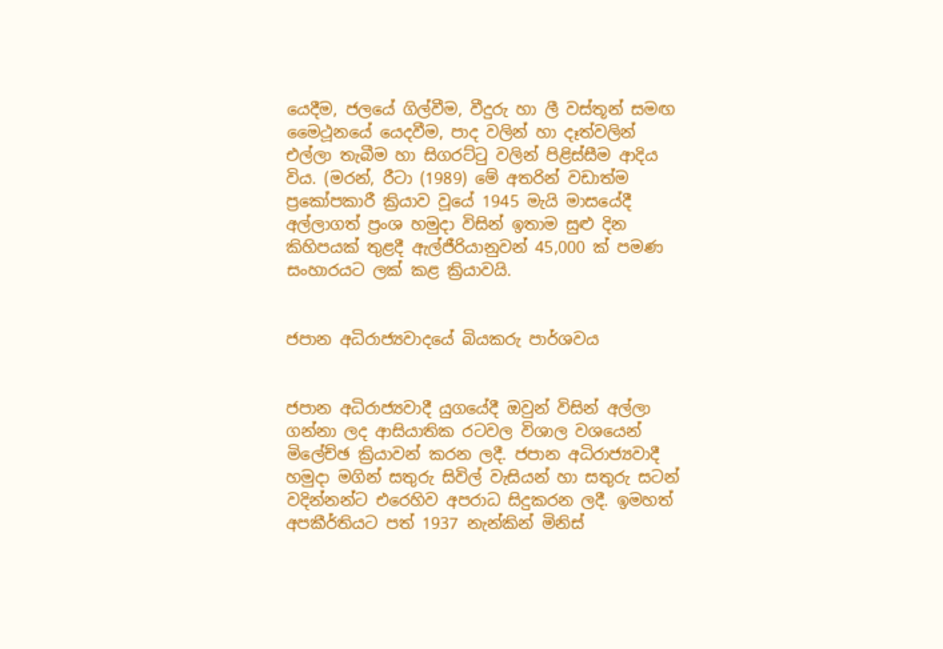යෙදීම, ජලයේ ගිල්වීම, වීදුරු හා ලී වස්තූන් සමඟ මෛථූනයේ යෙදවීම, පාද වලින් හා දෑත්වලින් එල්ලා තැබීම හා සිගරට්ටු වලින් පිළිස්සීම ආදිය විය. (මරන්, රීටා (1989) මේ අතරින් වඩාත්ම ප්‍රකෝපකාරී ක්‍රියාව වූයේ 1945 මැයි මාසයේදී අල්ලාගත් ප්‍රංශ හමුදා විසින් ඉතාම සුළු දින කිහිපයක් තුළදී ඇල්ජීරියානුවන් 45,000 ක් පමණ සංහාරයට ලක් කළ ක්‍රියාවයි.


ජපාන අධිරාජ්‍යවාදයේ බියකරු පාර්ශවය


ජපාන අධිරාජ්‍යවාදී යුගයේදී ඔවුන් විසින් අල්ලා ගන්නා ලද ආසියාතික රටවල විශාල වශයෙන් මිලේච්ඡ ක්‍රියාවන් කරන ලදී. ජපාන අධිරාජ්‍යවාදී හමුදා මගින් සතුරු සිවිල් වැසියන් හා සතුරු සටන් වදින්නන්ට එරෙහිව අපරාධ සිදුකරන ලදී. ඉමහත් අපකීර්තියට පත් 1937 නැන්කින් මිනිස්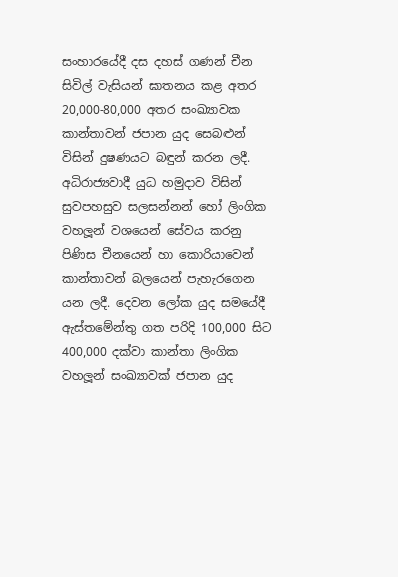සංහාරයේදී දස දහස් ගණන් චීන සිවිල් වැසියන් ඝාතනය කළ අතර 20,000-80,000 අතර සංඛ්‍යාවක කාන්තාවන් ජපාන යුද සෙබළුන් විසින් දුෂණයට බඳුන් කරන ලදී. අධිරාජ්‍යවාදී යුධ හමුදාව විසින් සුවපහසුව සලසන්නන් හෝ ලිංගික වහලූන් වශයෙන් සේවය කරනු පිණිස චීනයෙන් හා කොරියාවෙන් කාන්තාවන් බලයෙන් පැහැරගෙන යන ලදී. දෙවන ලෝක යුද සමයේදී ඇස්තමේන්තු ගත පරිදි 100,000 සිට 400,000 දක්වා කාන්තා ලිංගික වහලූන් සංඛ්‍යාවක් ජපාන යුද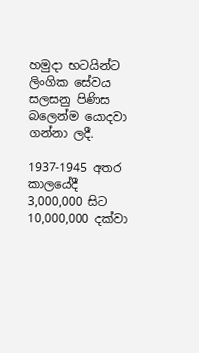හමුදා භටයින්ට ලිංගික සේවය සලසනු පිණිස බලෙන්ම යොදවා ගන්නා ලදී.

1937-1945 අතර කාලයේදී 3,000,000 සිට 10,000,000 දක්වා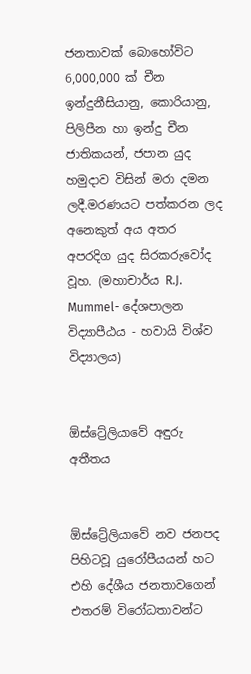ජනතාවක් බොහෝවිට 6,000,000 ක් චීන ඉන්දුනීසියානු, කොරියානු, පිලිපීන හා ඉන්දු චීන ජාතිකයන්, ජපාන යුද හමුදාව විසින් මරා දමන ලදී.මරණයට පත්කරන ලද අනෙකුත් අය අතර අපරදිග යුද සිරකරුවෝද වූහ. (මහාචාර්ය R.J. Mummel- දේශපාලන විද්‍යාපීඨය - හවායි විශ්ව විද්‍යාලය)


ඕස්ට්‍රේලියාවේ අඳුරු අතීතය


ඕස්ට්‍රේලියාවේ නව ජනපද පිහිටවූ යුරෝපීයයන් හට එහි දේශීය ජනතාවගෙන් එතරම් විරෝධතාවන්ට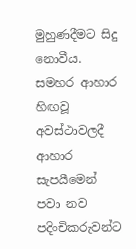මුහුණදීමට සිදු නොවීය. සමහර ආහාර හිඟවූ අවස්ථාවලදී ආහාර සැපයීමෙන් පවා නව පදිංචිකරුවන්ට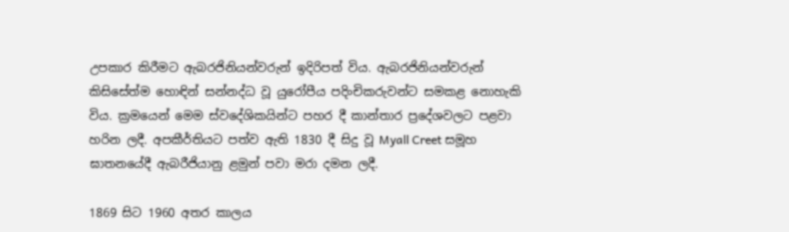උපකාර කිරීමට ඇබරජිනියන්වරුන් ඉදිරිපත් විය. ඇබරජිනියන්වරුන් කිසිසේත්ම හොඳින් සන්නද්ධ වූ යුරෝපීය පදිංචිකරුවන්ට සමකළ නොහැකි විය. ක්‍රමයෙන් මෙම ස්වදේශිකයින්ට පහර දී කාන්තාර ප්‍රදේශවලට පළවා හරින ලදී. අපකීර්තියට පත්ව ඇති 1830 දී සිදු වූ Myall Creet සමූහ ඝාතනයේදී ඇබරීජියානු ළමුන් පවා මරා දමන ලදී.

1869 සිට 1960 අතර කාලය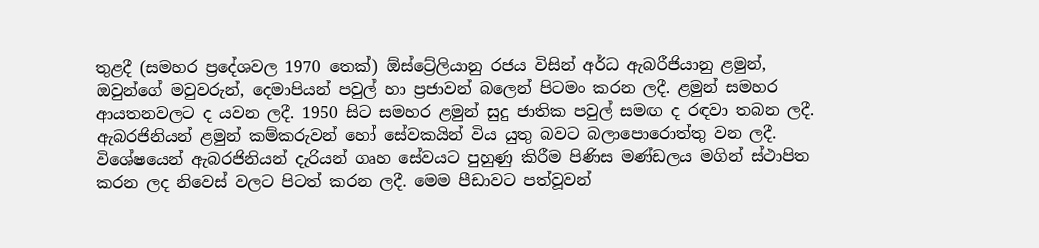තුළදී (සමහර ප්‍රදේශවල 1970 තෙක්) ඕස්ට්‍රේලියානු රජය විසින් අර්ධ ඇබරීජියානු ළමුන්, ඔවුන්ගේ මවුවරුන්, දෙමාපියන් පවුල් හා ප්‍රජාවන් බලෙන් පිටමං කරන ලදී. ළමුන් සමහර ආයතනවලට ද යවන ලදී. 1950 සිට සමහර ළමුන් සුදු ජාතික පවුල් සමඟ ද රඳවා තබන ලදී. ඇබරජිනියන් ළමුන් කම්කරුවන් හෝ සේවකයින් විය යුතු බවට බලාපොරොත්තු වන ලදී. විශේෂයෙන් ඇබරජිනියන් දැරියන් ගෘහ සේවයට පුහුණු කිරීම පිණිස මණ්ඩලය මගින් ස්ථාපිත කරන ලද නිවෙස් වලට පිටත් කරන ලදී. මෙම පීඩාවට පත්වූවන්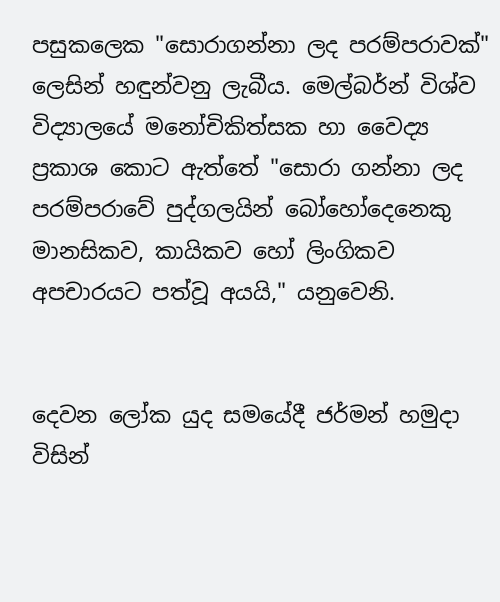පසුකලෙක "සොරාගන්නා ලද පරම්පරාවක්" ලෙසින් හඳුන්වනු ලැබීය. මෙල්බර්න් විශ්ව විද්‍යාලයේ මනෝචිකිත්සක හා වෛද්‍ය ප්‍රකාශ කොට ඇත්තේ "සොරා ගන්නා ලද පරම්පරාවේ පුද්ගලයින් බෝහෝදෙනෙකු මානසිකව, කායිකව හෝ ලිංගිකව අපචාරයට පත්වූ අයයි," යනුවෙනි.


දෙවන ලෝක යුද සමයේදී ජර්මන් හමුදා විසින්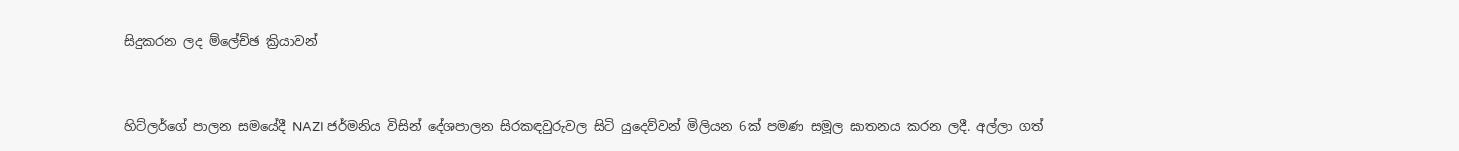සිදුකරන ලද ම්ලේච්ඡ ක්‍රියාවන්


හිට්ලර්ගේ පාලන සමයේදී NAZI ජර්මනිය විසින් දේශපාලන සිරකඳවුරුවල සිටි යුදෙව්වන් මිලියන 6ක් පමණ සමූල ඝාතනය කරන ලදී. අල්ලා ගත්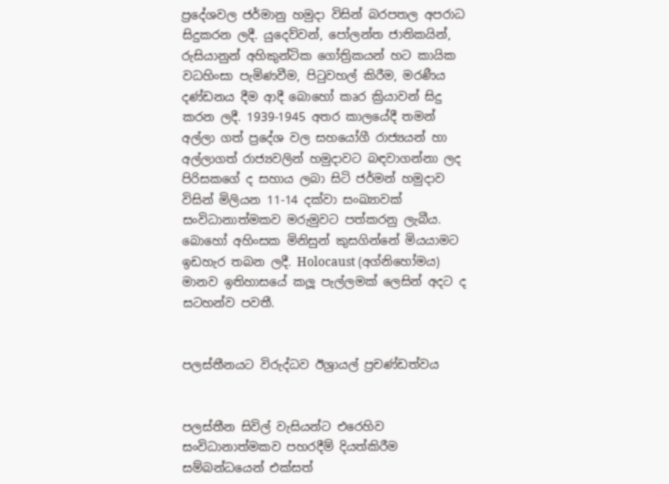ප්‍රදේශවල ජර්මානු හමුදා විසින් බරපතල අපරාධ සිදුකරන ලදී. යුදෙව්වන්, පෝලන්ත ජාතිකයින්, රුසියානුන් අහිකුන්ටික ගෝත්‍රිකයන් හට කායික වධහිංසා පැමිණවීම, පිටුවහල් කිරීම, මරණීය දණ්ඩනය දීම ආදී බොහෝ කෘර ක්‍රියාවන් සිදු කරන ලදී. 1939-1945 අතර කාලයේදී තමන් අල්ලා ගත් ප්‍රදේශ වල සහයෝගී රාජ්‍යයන් හා අල්ලාගත් රාජ්‍යවලින් හමුදාවට බඳවාගන්නා ලද පිරිසකගේ ද සහාය ලබා සිටි ජර්මන් හමුදාව විසින් මිලියන 11-14 දක්වා සංඛ්‍යාවක් සංවිධානාත්මකව මරුමුවට පත්කරනු ලැබීය. බොහෝ අහිංසක මිනිසුන් කුසගින්නේ මියයාමට ඉඩහැර තබන ලදී. Holocaust (අග්නිහෝමය) මානව ඉතිහාසයේ කලූ පැල්ලමක් ලෙසින් අදට ද සටහන්ව පවතී.


පලස්තීනයට විරුද්ධව ඊශ්‍රායල් ප්‍රචණ්ඩත්වය


පලස්තීන සිවිල් වැසියන්ට එරෙහිව සංවිධානාත්මකව පහරදීම් දියත්කිරීම සම්බන්ධයෙන් එක්සත්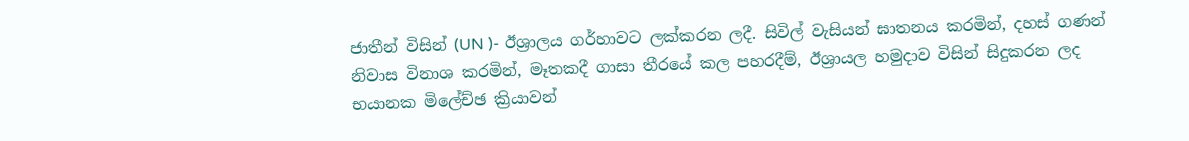ජාතීන් විසින් (UN )- ඊශ්‍රාලය ගර්හාවට ලක්කරන ලදී. සිවිල් වැසියන් ඝාතනය කරමින්, දහස් ගණන් නිවාස විනාශ කරමින්, මෑතකදී ගාසා තීරයේ කල පහරදීම්, ඊශ්‍රායල හමුදාව විසින් සිදුකරන ලද භයානක මිලේච්ඡ ක්‍රියාවන්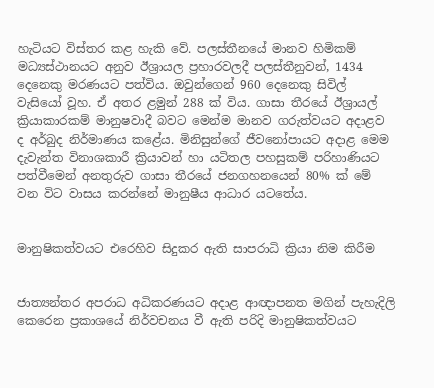හැටියට විස්තර කළ හැකි වේ. පලස්තීනයේ මානව හිමිකම් මධ්‍යස්ථානයට අනුව ඊශ්‍රායල ප්‍රහාරවලදී පලස්තීනුවන්, 1434 දෙනෙකු මරණයට පත්විය. ඔවුන්ගෙන් 960 දෙනෙකු සිවිල් වැසියෝ වූහ. ඒ අතර ළමුන් 288 ක් විය. ගාසා තීරයේ ඊශ්‍රායල් ක්‍රියාකාරකම් මානුෂවාදී බවට මෙන්ම මානව ගරුත්වයට අදාළව ද අර්බුද නිර්මාණය කළේය. මිනිසුන්ගේ ජීවනෝපායට අදාළ මෙම දැවැන්ත විනාශකාරී ක්‍රියාවන් හා යටිතල පහසුකම් පරිහාණියට පත්වීමෙන් අනතුරුව ගාසා තීරයේ ජනගහනයෙන් 80% ක් මේ වන විට වාසය කරන්නේ මානුෂීය ආධාර යටතේය.


මානුෂිකත්වයට එරෙහිව සිදුකර ඇති සාපරාධි ක්‍රියා නිම කිරීම


ජාත්‍යන්තර අපරාධ අධිකරණයට අදාළ ආඥාපනත මගින් පැහැදිලි කෙරෙන ප්‍රකාශයේ නිර්වචනය වී ඇති පරිදි මානුෂිකත්වයට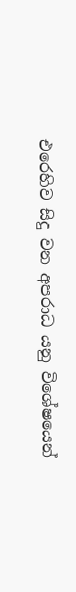එරෙහිව සිදු වන අපරාධ යනු විශේෂයෙන්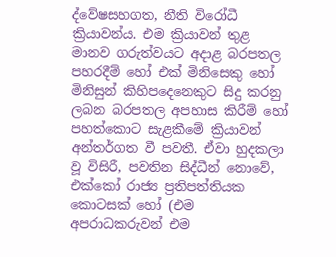ද්වේෂසහගත, නීති විරෝධී ක්‍රියාවන්ය. එම ක්‍රියාවන් තුළ මානව ගරුත්වයට අදාළ බරපතල පහරදීම් හෝ එක් මිනිසෙකු හෝ මිනිසුන් කිහිපදෙනෙකුට සිදු කරනු ලබන බරපතල අපහාස කිරීම් හෝ පහත්කොට සැළකීමේ ක්‍රියාවන් අන්තර්ගත වී පවතී. ඒවා හුදකලා වූ විසිරී, පවතින සිද්ධීන් නොවේ, එක්කෝ රාජ්‍ය ප්‍රතිපත්තියක කොටසක් හෝ (එම අපරාධකරුවන් එම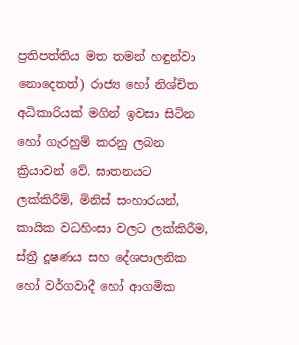ප්‍රතිපත්තිය මත තමන් හඳුන්වා නොදෙතත්) රාජ්‍ය හෝ නිශ්චිත අධිකාරියක් මගින් ඉවසා සිටින හෝ ගැරහුම් කරනු ලබන ක්‍රියාවන් වේ. ඝාතනයට ලක්කිරීම්, මිනිස් සංහාරයන්, කායික වධහිංසා වලට ලක්කිරීම, ස්ත්‍රී දූෂණය සහ දේශපාලනික හෝ වර්ගවාදී හෝ ආගමික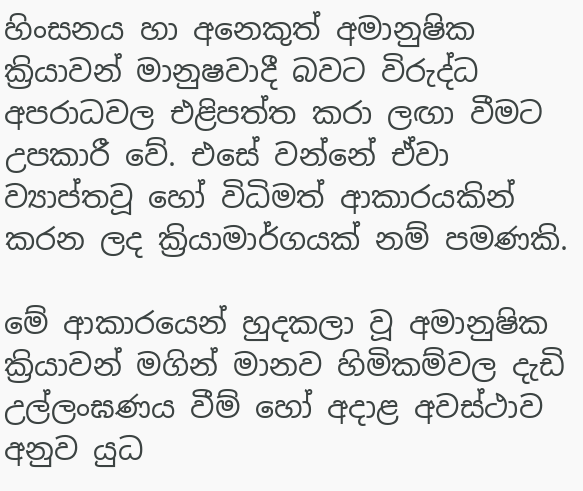හිංසනය හා අනෙකුත් අමානුෂික ක්‍රියාවන් මානුෂවාදී බවට විරුද්ධ අපරාධවල එළිපත්ත කරා ලඟා වීමට උපකාරී වේ. එසේ වන්නේ ඒවා ව්‍යාප්තවූ හෝ විධිමත් ආකාරයකින් කරන ලද ක්‍රියාමාර්ගයක් නම් පමණකි.

මේ ආකාරයෙන් හුදකලා වූ අමානුෂික ක්‍රියාවන් මගින් මානව හිමිකම්වල දැඩි උල්ලංඝණය වීම් හෝ අදාළ අවස්ථාව අනුව යුධ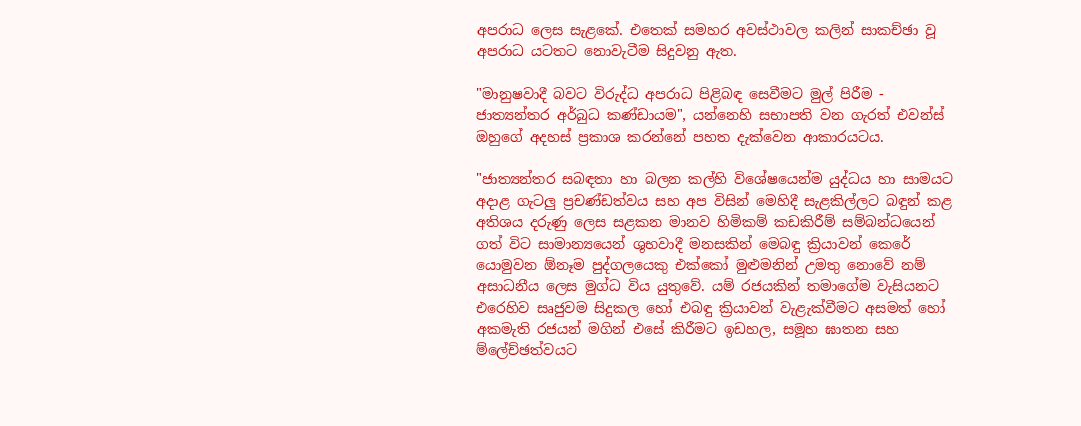අපරාධ ලෙස සැළකේ. එතෙක් සමහර අවස්ථාවල කලින් සාකච්ඡා වූ අපරාධ යටතට නොවැටීම සිදුවනු ඇත.

"මානුෂවාදී බවට විරුද්ධ අපරාධ පිළිබඳ සෙවීමට මුල් පිරීම - ජාත්‍යන්තර අර්බුධ කණ්ඩායම", යන්නෙහි සභාපති වන ගැරත් එවන්ස් ඔහුගේ අදහස් ප්‍රකාශ කරන්නේ පහත දැක්වෙන ආකාරයටය.

"ජාත්‍යන්තර සබඳතා හා බලන කල්හි විශේෂයෙන්ම යුද්ධය හා සාමයට අදාළ ගැටලු ප්‍රචණ්ඩත්වය සහ අප විසින් මෙහිදී සැළකිල්ලට බඳුන් කළ අතිශය දරුණු ලෙස සළකන මානව හිමිකම් කඩකිරීම් සම්බන්ධයෙන් ගත් විට සාමාන්‍යයෙන් ශුභවාදී මනසකින් මෙබඳු ක්‍රියාවන් කෙරේ යොමුවන ඕනෑම පුද්ගලයෙකු එක්කෝ මුළුමනින් උමතු නොවේ නම් අසාධනීය ලෙස මුග්ධ විය යුතුවේ. යම් රජයකින් තමාගේම වැසියනට එරෙහිව සෘජුවම සිදුකල හෝ එබඳු ක්‍රියාවන් වැළැක්වීමට අසමත් හෝ අකමැති රජයන් මගින් එසේ කිරීමට ඉඩහල, සමූහ ඝාතන සහ ම්ලේච්ඡත්වයට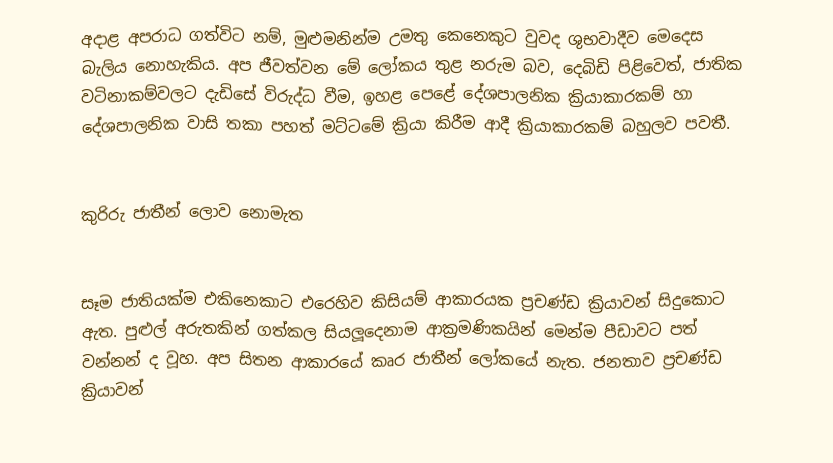අදාළ අපරාධ ගත්විට නම්, මුළුමනින්ම උමතු කෙනෙකුට වුවද ශුභවාදීව මෙදෙස බැලිය නොහැකිය. අප ජීවත්වන මේ ලෝකය තුළ නරුම බව, දෙබිඩි පිළිවෙත්, ජාතික වටිනාකම්වලට දැඩිසේ විරුද්ධ වීම, ඉහළ පෙළේ දේශපාලනික ක්‍රියාකාරකම් හා දේශපාලනික වාසි තකා පහත් මට්ටමේ ක්‍රියා කිරීම ආදී ක්‍රියාකාරකම් බහුලව පවතී.


කුරිරු ජාතීන් ලොව නොමැත


සෑම ජාතියක්ම එකිනෙකාට එරෙහිව කිසියම් ආකාරයක ප්‍රචණ්ඩ ක්‍රියාවන් සිදුකොට ඇත. පුළුල් අරුතකින් ගත්කල සියලූදෙනාම ආක්‍රමණිකයින් මෙන්ම පීඩාවට පත් වන්නන් ද වූහ. අප සිතන ආකාරයේ කෘර ජාතීන් ලෝකයේ නැත. ජනතාව ප්‍රචණ්ඩ ක්‍රියාවන්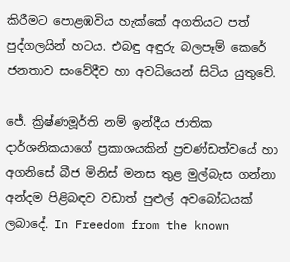කිරීමට පොළඹවිය හැක්කේ අගතියට පත් පුද්ගලයින් හටය. එබඳු අඳුරු බලපෑම් කෙරේ ජනතාව සංවේදීව හා අවධියෙන් සිටිය යුතුවේ.

ජේ. ක්‍රිෂ්ණමූර්ති නම් ඉන්දීය ජාතික දාර්ශනිකයාගේ ප්‍රකාශයකින් ප්‍රචණ්ඩත්වයේ හා අගනිසේ බීජ මිනිස් මනස තුළ මුල්බැස ගන්නා අන්දම පිළිබඳව වඩාත් පුළුල් අවබෝධයක් ලබාදේ. In Freedom from the known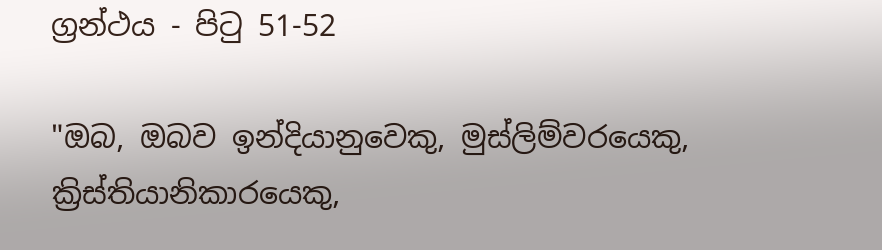ග්‍රන්ථය - පිටු 51-52

"ඔබ, ඔබව ඉන්දියානුවෙකු, මුස්ලිම්වරයෙකු, ක්‍රිස්තියානිකාරයෙකු,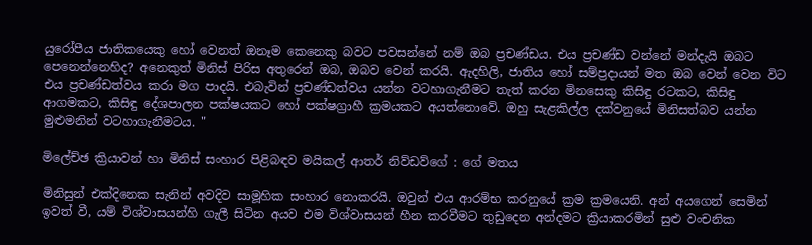යුරෝපීය ජාතිකයෙකු හෝ වෙනත් ඔනෑම කෙනෙකු බවට පවසන්නේ නම් ඔබ ප්‍රචණ්ඩය. එය ප්‍රචණ්ඩ වන්නේ මන්දැයි ඔබට පෙනෙන්නෙහිද? අනෙකුත් මිනිස් පිරිස අතුරෙන් ඔබ, ඔබව වෙන් කරයි. ඇදහිලි, ජාතිය හෝ සම්ප්‍රදායන් මත ඔබ වෙන් වෙන විට එය ප්‍රචණ්ඩත්වය කරා මග පාදයි. එබැවින් ප්‍රචණ්ඩත්වය යන්න වටහාගැනීමට තැත් කරන මිනසෙකු කිසිඳු රටකට, කිසිඳු ආගමකට, කිසිඳු දේශපාලන පක්ෂයකට හෝ පක්ෂග්‍රාහී ක්‍රමයකට අයත්නොවේ. ඔහු සැළකිල්ල දක්වනුයේ මිනිසත්බව යන්න මුළුමනින් වටහාගැනීමටය. "

මිලේච්ඡ ක්‍රියාවන් හා මිනිස් සංහාර පිළිබඳව මයිකල් ආතර් නිව්ඩව්ගේ : ගේ මතය

මිනිසුන් එක්දිනෙක සැනින් අවදිව සාමූහික සංහාර නොකරයි. ඔවුන් එය ආරම්භ කරනුයේ ක්‍රම ක්‍රමයෙනි. අන් අයගෙන් සෙමින් ඉවත් වී, යම් විශ්වාසයන්හි ගැලී සිටින අයව එම විශ්වාසයන් හීන කරවීමට තුඩුදෙන අන්දමට ක්‍රියාකරමින් සුළු වංචනික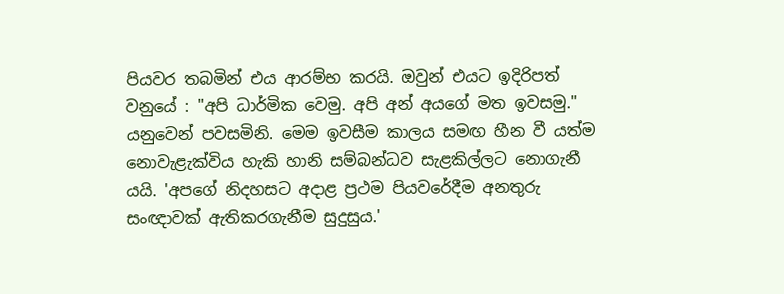පියවර තබමින් එය ආරම්භ කරයි. ඔවුන් එයට ඉදිරිපත් වනුයේ : "අපි ධාර්මික වෙමු. අපි අන් අයගේ මත ඉවසමු." යනුවෙන් පවසමිනි. මෙම ඉවසීම කාලය සමඟ හීන වී යත්ම නොවැළැක්විය හැකි හානි සම්බන්ධව සැළකිල්ලට නොගැනී යයි. 'අපගේ නිදහසට අදාළ ප්‍රථම පියවරේදීම අනතුරු සංඥාවක් ඇතිකරගැනීම සුදුසුය.'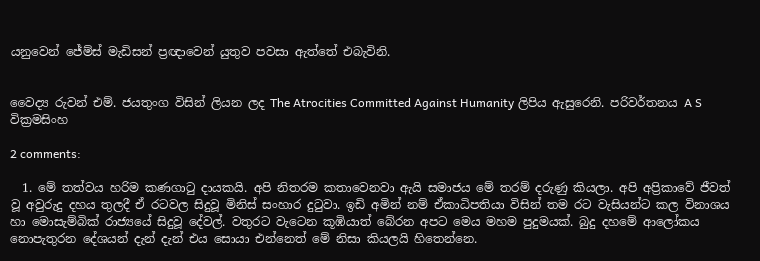යනුවෙන් ජේම්ස් මැඩිසන් ප්‍රඥාවෙන් යුතුව පවසා ඇත්තේ එබැවිනි.


වෛද්‍ය රුවන් එම්. ජයතුංග විසින් ලියන ලද The Atrocities Committed Against Humanity ලිපිය ඇසුරෙනි. පරිවර්තනය A S වික්‍රමසිංහ

2 comments:

  1. මේ තත්වය හරිම කණගාටු දායකයි. අපි නිතරම කතාවෙනවා ඇයි සමාජය මේ තරම් දරුණු කියලා. අපි අප්‍රිකාවේ ජීවත් වූ අවුරුදු දහය තුලදී ඒ රටවල සිදුවූ මිනිස් සංහාර දුටුවා. ඉඩි අමින් නම් ඒකාධිපතියා විසින් තම රට වැසියන්ට කල විනාශය හා මොසැම්බික් රාජ්‍යයේ සිදුවූ දේවල්. වතුරට වැටෙන කූඹියාත් බේරන අපට මෙය මහම පුදුමයක්. බුදු දහමේ ආලෝකය නොපැතුරන දේශයන් දැන් දැන් එය සොයා එන්නෙත් මේ නිසා කියලයි හිතෙන්නෙ.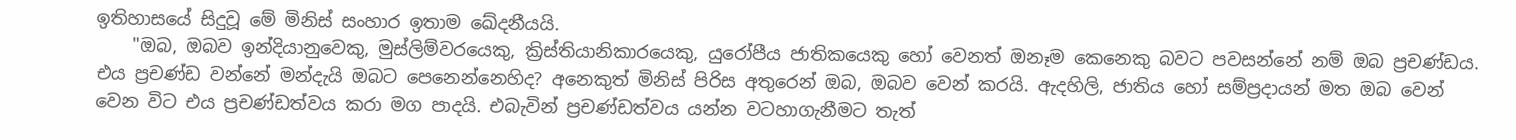ඉතිහාසයේ සිදුවූ මේ මිනිස් සංහාර ඉතාම ඛේදනීයයි.
    "ඔබ, ඔබව ඉන්දියානුවෙකු, මුස්ලිම්වරයෙකු, ක්‍රිස්තියානිකාරයෙකු, යුරෝපීය ජාතිකයෙකු හෝ වෙනත් ඔනෑම කෙනෙකු බවට පවසන්නේ නම් ඔබ ප්‍රචණ්ඩය. එය ප්‍රචණ්ඩ වන්නේ මන්දැයි ඔබට පෙනෙන්නෙහිද? අනෙකුත් මිනිස් පිරිස අතුරෙන් ඔබ, ඔබව වෙන් කරයි. ඇදහිලි, ජාතිය හෝ සම්ප්‍රදායන් මත ඔබ වෙන් වෙන විට එය ප්‍රචණ්ඩත්වය කරා මග පාදයි. එබැවින් ප්‍රචණ්ඩත්වය යන්න වටහාගැනීමට තැත්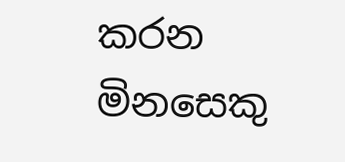කරන මිනසෙකු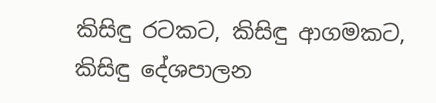කිසිඳු රටකට, කිසිඳු ආගමකට, කිසිඳු දේශපාලන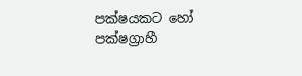පක්ෂයකට හෝ පක්ෂග්‍රාහී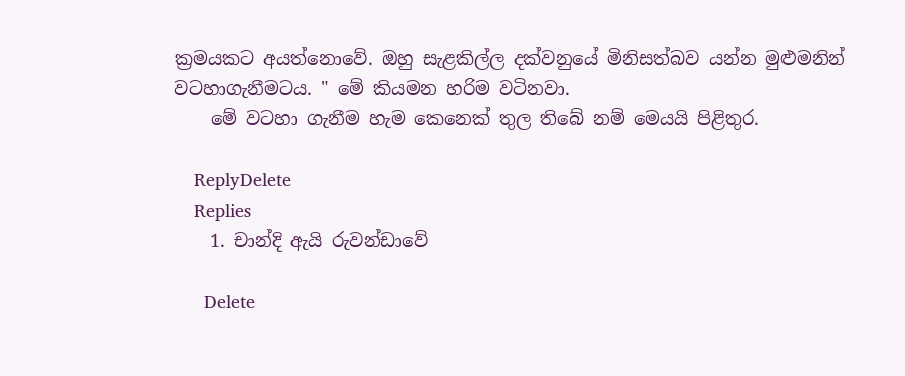ක්‍රමයකට අයත්නොවේ. ඔහු සැළකිල්ල දක්වනුයේ මිනිසත්බව යන්න මුළුමනින් වටහාගැනීමටය. " මේ කියමන හරිම වටිනවා.
    මේ වටහා ගැනීම හැම කෙනෙක් තුල තිබේ නම් මෙයයි පිළිතුර.

    ReplyDelete
    Replies
    1. චාන්දි ඇයි රුවන්ඩාවේ

      Delete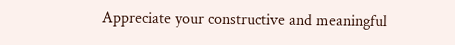Appreciate your constructive and meaningful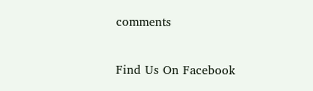comments

Find Us On Facebook